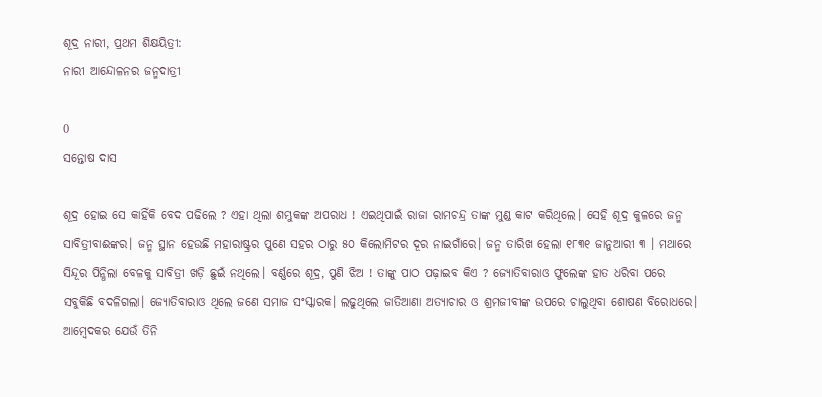ଶୂଦ୍ର ନାରୀ, ପ୍ରଥମ ଶିକ୍ଷୟିତ୍ରୀ:
ନାରୀ ଆନ୍ଦୋଳନର ଜନ୍ମଦାତ୍ରୀ

0
ସନ୍ତୋଷ ଦାସ

ଶୂଦ୍ର ହୋଇ ସେ କାହିଁକି ବେଦ ପଢିଲେ ? ଏହା ଥିଲା ଶମ୍ଭୁକଙ୍କ ଅପରାଧ ! ଏଇଥିପାଇଁ ରାଜା ରାମଚନ୍ଦ୍ର ତାଙ୍କ ମୁଣ୍ଡ କାଟ କରିଥିଲେ। ସେହି ଶୂଦ୍ର କୁଳରେ ଜନ୍ମ ସାବିତ୍ରୀବାଈଙ୍କର। ଜନ୍ମ ସ୍ଥାନ ହେଉଛି ମହାରାଷ୍ଟ୍ରର ପୁଣେ ସହର ଠାରୁ ୫୦ କିଲୋମିଟର ଦୂର ନାଇଗାଁରେ। ଜନ୍ମ ତାରିଖ ହେଲା ୧୮୩୧ ଜାନୁଆରୀ ୩ । ମଥାରେ ସିନ୍ଦୂର ପିନ୍ଧିଲା ବେଳକୁ ସାବିତ୍ରୀ ଖଡ଼ି ଛୁଇଁ ନଥିଲେ। ବର୍ଣ୍ଣରେ ଶୂଦ୍ର, ପୁଣି ଝିଅ ! ତାଙ୍କୁ ପାଠ ପଢ଼ାଇବ କିଏ ? ଜ୍ୟୋତିବାରାଓ ଫୁଲେଙ୍କ ହାତ ଧରିବା ପରେ ସବୁକିଛି ବଦଳିଗଲା। ଜ୍ୟୋତିବାରାଓ ଥିଲେ ଜଣେ ସମାଜ ସଂସ୍କାରକ। ଲଢୁଥିଲେ ଜାତିଆଣା ଅତ୍ୟାଚାର ଓ ଶ୍ରମଜୀବୀଙ୍କ ଉପରେ ଚାଲୁଥିବା ଶୋଷଣ ବିରୋଧରେ। ଆମ୍ବେଦକର ଯେଉଁ ତିନି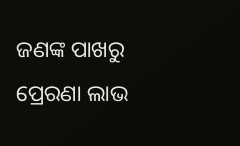ଜଣଙ୍କ ପାଖରୁ ପ୍ରେରଣା ଲାଭ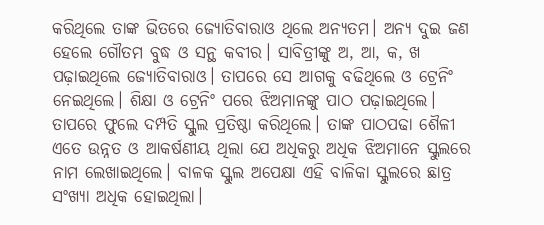କରିଥିଲେ ତାଙ୍କ ଭିତରେ ଜ୍ୟୋତିବାରାଓ ଥିଲେ ଅନ୍ୟତମ। ଅନ୍ୟ ଦୁଇ ଜଣ ହେଲେ ଗୌତମ ବୁଦ୍ଧ ଓ ସନ୍ଥ କବୀର। ସାବିତ୍ରୀଙ୍କୁ ଅ, ଆ, କ, ଖ ପଢ଼ାଇଥିଲେ ଜ୍ୟୋତିବାରାଓ। ତାପରେ ସେ ଆଗକୁ ବଢିଥିଲେ ଓ ଟ୍ରେନିଂ ନେଇଥିଲେ। ଶିକ୍ଷା ଓ ଟ୍ରେନିଂ ପରେ ଝିଅମାନଙ୍କୁ ପାଠ ପଢ଼ାଇଥିଲେ। ତାପରେ ଫୁଲେ ଦମ୍ପତି ସ୍କୁଲ ପ୍ରତିଷ୍ଠା କରିଥିଲେ। ତାଙ୍କ ପାଠପଢା ଶୈଳୀ ଏତେ ଉନ୍ନତ ଓ ଆକର୍ଷଣୀୟ ଥିଲା ଯେ ଅଧିକରୁ ଅଧିକ ଝିଅମାନେ ସ୍କୁଲରେ ନାମ ଲେଖାଇଥିଲେ। ବାଳକ ସ୍କୁଲ ଅପେକ୍ଷା ଏହି ବାଳିକା ସ୍କୁଲରେ ଛାତ୍ର ସଂଖ୍ୟା ଅଧିକ ହୋଇଥିଲା।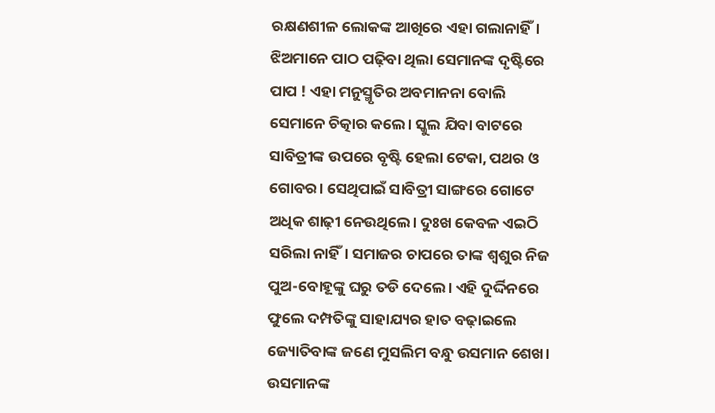ରକ୍ଷଣଶୀଳ ଲୋକଙ୍କ ଆଖିରେ ଏହା ଗଲାନାହିଁ। ଝିଅମାନେ ପାଠ ପଢ଼ିବା ଥିଲା ସେମାନଙ୍କ ଦୃଷ୍ଟିରେ ପାପ ! ଏହା ମନୁସ୍ମୃତିର ଅବମାନନା ବୋଲି ସେମାନେ ଚିତ୍କାର କଲେ। ସ୍କୁଲ ଯିବା ବାଟରେ ସାବିତ୍ରୀଙ୍କ ଉପରେ ବୃଷ୍ଟି ହେଲା ଟେକା, ପଥର ଓ ଗୋବର। ସେଥିପାଇଁ ସାବିତ୍ରୀ ସାଙ୍ଗରେ ଗୋଟେ ଅଧିକ ଶାଢ଼ୀ ନେଉଥିଲେ। ଦୁଃଖ କେବଳ ଏଇଠି ସରିଲା ନାହିଁ। ସମାଜର ଚାପରେ ତାଙ୍କ ଶ୍ବଶୁର ନିଜ ପୁଅ-ବୋହୂଙ୍କୁ ଘରୁ ତଡି ଦେଲେ। ଏହି ଦୁର୍ଦ୍ଦିନରେ ଫୁଲେ ଦମ୍ପତିଙ୍କୁ ସାହାଯ୍ୟର ହାତ ବଢ଼ାଇଲେ ଜ୍ୟୋତିବାଙ୍କ ଜଣେ ମୁସଲିମ ବନ୍ଧୁ ଉସମାନ ଶେଖ। ଉସମାନଙ୍କ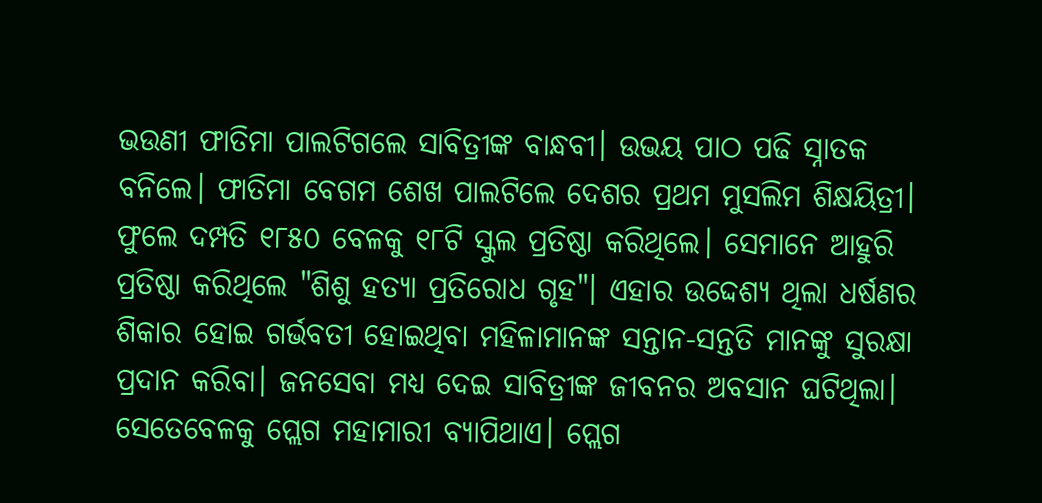ଭଉଣୀ ଫାତିମା ପାଲଟିଗଲେ ସାବିତ୍ରୀଙ୍କ ବାନ୍ଧବୀ। ଉଭୟ ପାଠ ପଢି ସ୍ନାତକ ବନିଲେ। ଫାତିମା ବେଗମ ଶେଖ ପାଲଟିଲେ ଦେଶର ପ୍ରଥମ ମୁସଲିମ ଶିକ୍ଷୟିତ୍ରୀ। ଫୁଲେ ଦମ୍ପତି ୧୮୫୦ ବେଳକୁ ୧୮ଟି ସ୍କୁଲ ପ୍ରତିଷ୍ଠା କରିଥିଲେ। ସେମାନେ ଆହୁରି ପ୍ରତିଷ୍ଠା କରିଥିଲେ "ଶିଶୁ ହତ୍ୟା ପ୍ରତିରୋଧ ଗୃହ"। ଏହାର ଉଦ୍ଦେଶ୍ୟ ଥିଲା ଧର୍ଷଣର ଶିକାର ହୋଇ ଗର୍ଭବତୀ ହୋଇଥିବା ମହିଳାମାନଙ୍କ ସନ୍ତାନ-ସନ୍ତତି ମାନଙ୍କୁ ସୁରକ୍ଷା ପ୍ରଦାନ କରିବା। ଜନସେବା ମଧ୍ୟ ଦେଇ ସାବିତ୍ରୀଙ୍କ ଜୀବନର ଅବସାନ ଘଟିଥିଲା। ସେତେବେଳକୁ ପ୍ଲେଗ ମହାମାରୀ ବ୍ୟାପିଥାଏ। ପ୍ଲେଗ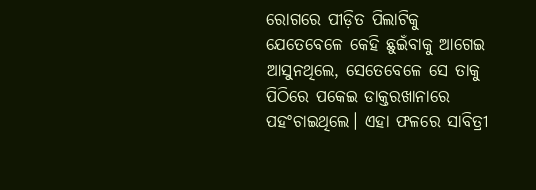ରୋଗରେ ପୀଡ଼ିତ ପିଲାଟିକୁ ଯେତେବେଳେ କେହି ଛୁଇଁବାକୁ ଆଗେଇ ଆସୁନଥିଲେ, ସେତେବେଳେ ସେ ତାକୁ ପିଠିରେ ପକେଇ ଡାକ୍ତରଖାନାରେ ପହଂଚାଇଥିଲେ। ଏହା ଫଳରେ ସାବିତ୍ରୀ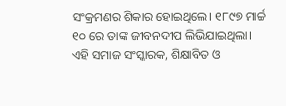ସଂକ୍ରମଣର ଶିକାର ହୋଇଥିଲେ। ୧୮୯୭ ମାର୍ଚ୍ଚ ୧୦ ରେ ତାଙ୍କ ଜୀବନଦୀପ ଲିଭିଯାଇଥିଲା। ଏହି ସମାଜ ସଂସ୍କାରକ, ଶିକ୍ଷାବିତ ଓ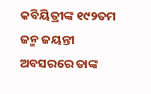କବିୟିତ୍ରୀଙ୍କ ୧୯୨ତମ ଜନ୍ମ ଜୟନ୍ତୀ ଅବସରରେ ତାଙ୍କ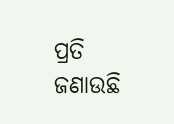ପ୍ରତି ଜଣାଉଛି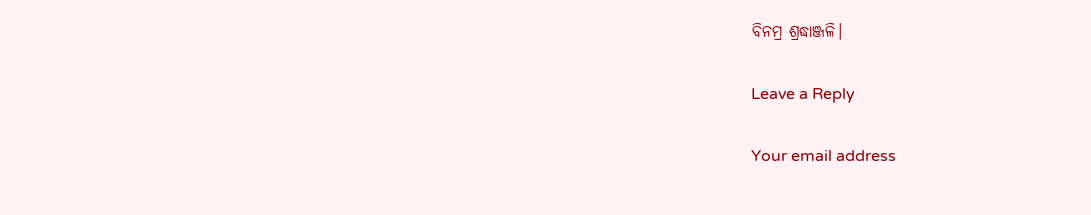ବିନମ୍ର ଶ୍ରଦ୍ଧାଞ୍ଜଳି।

Leave a Reply

Your email address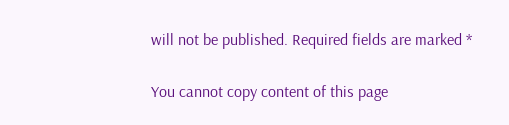will not be published. Required fields are marked *

You cannot copy content of this page